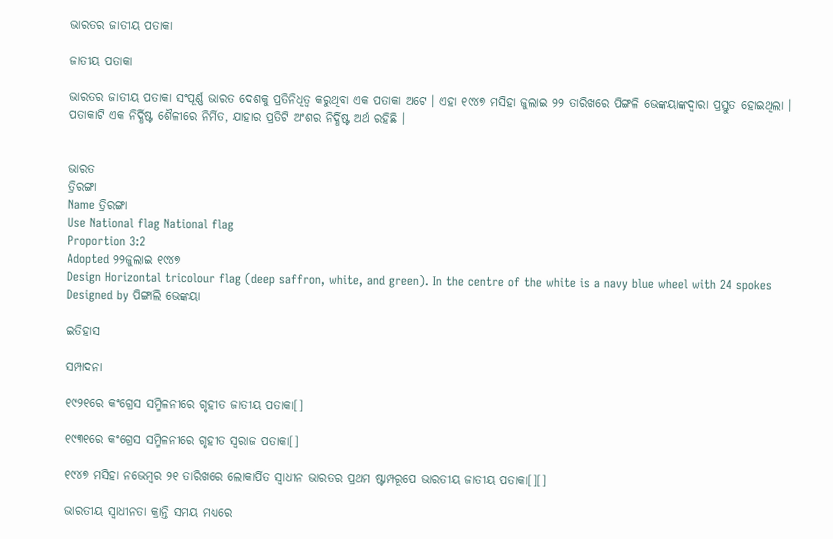ଭାରତର ଜାତୀୟ ପତାକା

ଜାତୀୟ ପତାକା

ଭାରତର ଜାତୀୟ ପତାକା ସଂପୂର୍ଣ୍ଣ ଭାରତ ଦେଶକୁ ପ୍ରତିନିଧିତ୍ୱ କରୁଥିବା ଏକ ପତାକା ଅଟେ । ଏହା ୧୯୪୭ ମସିହା ଜୁଲାଇ ୨୨ ତାରିଖରେ ପିଙ୍ଗଳି ଭେଙ୍କୟାଙ୍କଦ୍ୱାରା ପ୍ରସ୍ତୁତ ହୋଇଥିଲା । ପତାକାଟି ଏକ ନିର୍ଦ୍ଧିଷ୍ଟ ଶୈଳୀରେ ନିର୍ମିତ, ଯାହାର ପ୍ରତିଟି ଅଂଶର ନିର୍ଦ୍ଧିଷ୍ଟ ଅର୍ଥ ରହିଛି ।


ଭାରତ
ତ୍ରିରଙ୍ଗା
Name ତ୍ରିରଙ୍ଗା
Use National flag National flag
Proportion 3:2
Adopted ୨୨ଜୁଲାଇ ୧୯୪୭
Design Horizontal tricolour flag (deep saffron, white, and green). In the centre of the white is a navy blue wheel with 24 spokes
Designed by ପିଙ୍ଗାଲି ଭେଙ୍କୟା

ଇତିହାସ

ସମ୍ପାଦନା

୧୯୨୧ରେ କଂଗ୍ରେସ ସମ୍ମିଳନୀରେ ଗୃହୀତ ଜାତୀୟ ପତାକା[]

୧୯୩୧ରେ କଂଗ୍ରେସ ସମ୍ମିଳନୀରେ ଗୃହୀତ ସ୍ୱରାଜ ପତାକା[]

୧୯୪୭ ମସିହା ନଭେମ୍ବର ୨୧ ତାରିଖରେ ଲୋକାର୍ପିତ ସ୍ୱାଧୀନ ଭାରତର ପ୍ରଥମ ଷ୍ଟାମ୍ପରୂପେ ଭାରତୀୟ ଜାତୀୟ ପତାକା[][]

ଭାରତୀୟ ସ୍ୱାଧୀନତା କ୍ରାନ୍ତି ସମୟ ମଧ୍ୟରେ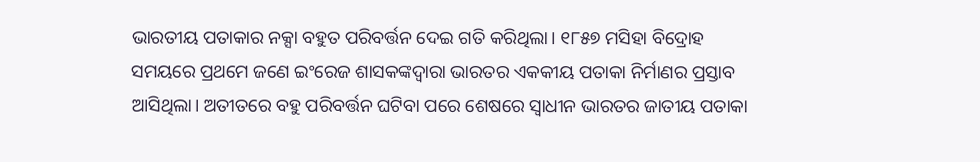ଭାରତୀୟ ପତାକାର ନକ୍ସା ବହୁତ ପରିବର୍ତ୍ତନ ଦେଇ ଗତି କରିଥିଲା। ୧୮୫୭ ମସିହା ବିଦ୍ରୋହ ସମୟରେ ପ୍ରଥମେ ଜଣେ ଇଂରେଜ ଶାସକଙ୍କଦ୍ୱାରା ଭାରତର ଏକକୀୟ ପତାକା ନିର୍ମାଣର ପ୍ରସ୍ତାବ ଆସିଥିଲା। ଅତୀତରେ ବହୁ ପରିବର୍ତ୍ତନ ଘଟିବା ପରେ ଶେଷରେ ସ୍ୱାଧୀନ ଭାରତର ଜାତୀୟ ପତାକା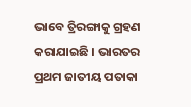ଭାବେ ତ୍ରିରଙ୍ଗାକୁ ଗ୍ରହଣ କରାଯାଇଛି । ଭାରତର ପ୍ରଥମ ଜାତୀୟ ପତାକା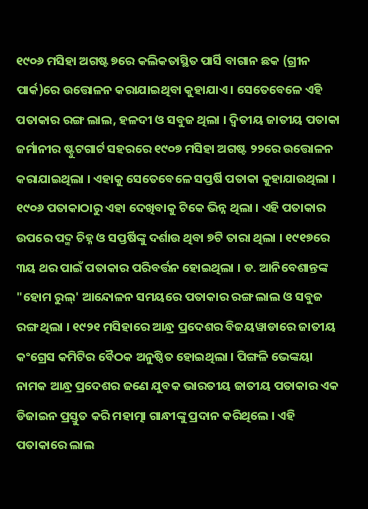୧୯୦୬ ମସିହା ଅଗଷ୍ଟ ୭ରେ କଲିକତାସ୍ଥିତ ପାର୍ସି ବାଗାନ ଛକ (ଗ୍ରୀନ ପାର୍କ)ରେ ଉତ୍ତୋଳନ କରାଯାଇଥିବା କୁହାଯାଏ । ସେତେବେଳେ ଏହି ପତାକାର ରଙ୍ଗ ଲାଲ, ହଳଦୀ ଓ ସବୁଜ ଥିଲା । ଦ୍ୱିତୀୟ ଜାତୀୟ ପତାକା ଜର୍ମାନୀର ଷ୍ଟୁଟଗାର୍ଟ ସହରରେ ୧୯୦୭ ମସିହା ଅଗଷ୍ଟ ୨୨ରେ ଉତ୍ତୋଳନ କରାଯାଇଥିଲା । ଏହାକୁ ସେତେବେଳେ ସପ୍ତର୍ଷି ପତାକା କୁହାଯାଉଥିଲା । ୧୯୦୬ ପତାକାଠାରୁ ଏହା ଦେଖିବାକୁ ଟିକେ ଭିନ୍ନ ଥିଲା । ଏହି ପତାକାର ଉପରେ ପଦ୍ମ ଚିହ୍ନ ଓ ସପ୍ତର୍ଷିଙ୍କୁ ଦର୍ଶାଉ ଥିବା ୭ଟି ତାରା ଥିଲା । ୧୯୧୭ରେ ୩ୟ ଥର ପାଇଁ ପତାକାର ପରିବର୍ତ୍ତନ ହୋଇଥିଲା । ଡ. ଆନିବେଶାନ୍ତଙ୍କ "ହୋମ ରୁଲ୍‍' ଆନ୍ଦୋଳନ ସମୟରେ ପତାକାର ରଙ୍ଗ ଲାଲ ଓ ସବୁଜ ରଙ୍ଗ ଥିଲା । ୧୯୨୧ ମସିହାରେ ଆନ୍ଧ୍ର ପ୍ରଦେଶର ବିଜୟୱାଡାରେ ଜାତୀୟ କଂଗ୍ରେସ କମିଟିର ବୈଠକ ଅନୁଷ୍ଠିତ ହୋଇଥିଲା । ପିଙ୍ଗଳି ଭେଙ୍କୟା ନାମକ ଆନ୍ଧ୍ର ପ୍ରଦେଶର ଜଣେ ଯୁବକ ଭାରତୀୟ ଜାତୀୟ ପତାକାର ଏକ ଡିଜାଇନ ପ୍ରସ୍ତୁତ କରି ମହାତ୍ମା ଗାନ୍ଧୀଙ୍କୁ ପ୍ରଦାନ କରିଥିଲେ । ଏହି ପତାକାରେ ଲାଲ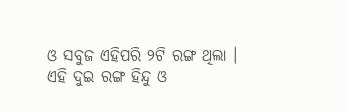ଓ ସବୁଜ ଏହିପରି ୨ଟି ରଙ୍ଗ ଥିଲା । ଏହି ଦୁଇ ରଙ୍ଗ ହିନ୍ଦୁ ଓ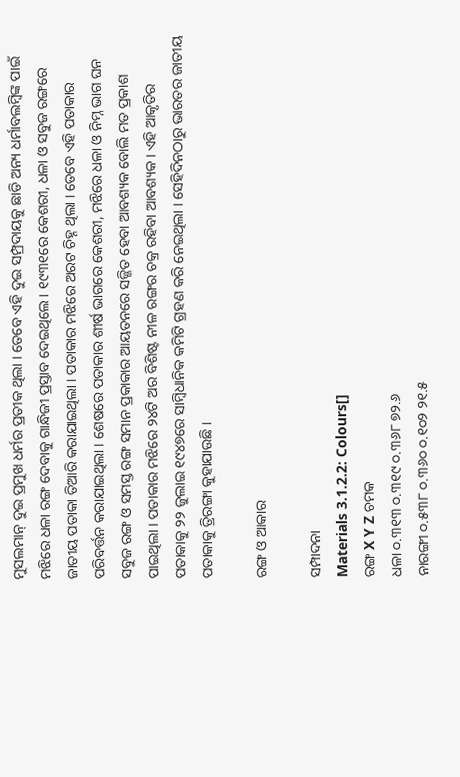ମୁସଲମାନ୍‍ ଦୁଇ ପ୍ରମୁଖ ଧର୍ମର ପ୍ରତୀକ ଥିଲା । ତେବେ ଏହି ଦୁଇ ସମ୍ପ୍ରଦାୟକୁ ଛାଡି ଅନ୍ୟ ଧର୍ମାବଲମ୍ବିଙ୍କ ପାଇଁ ମଝିରେ ଧଳା ରଙ୍ଗ ଦେବାକୁ ଗାନ୍ଧିଜୀ ପ୍ରସ୍ତାବ ଦେଇଥିଲେ । ୧୯୩୧ରେ କେଶରୀ, ଧଳା ଓ ସବୁଜ ରଙ୍ଗରେ ଜାତୀୟ ପତାକା ତିଆରି କରାଯାଇଥିଲା । ପତାକାର ମଝିରେ ଅରଟ ଚିହ୍ନ ଥିଲା । ତେବେ ଏହି ପତାକାର ପରିବର୍ତ୍ତନ କରାଯାଇଥିଲା । ଶେଷରେ ପତାକାର ଶୀର୍ଷ ଭାଗରେ କେଶରୀ, ମଝିରେ ଧଳା ଓ ନିମ୍ନ ଭାଗ ଘନ ସବୁଜ ରଙ୍ଗ ଓ ସମସ୍ତ ରଙ୍ଗ ସମାନ ପ୍ରକାକାର ଆୟତନରେ ସଜ୍ଜିତ ହେବା ଆବଶ୍ୟକ ବୋଲି ମତ ପ୍ରକାଶ ପାଇଥିଲା । ପତାକାର ମଝିରେ ୨୪ଟି ଅର ବିଶିଷ୍ଟ ନୀଳ ରଙ୍ଗର ଚକ୍ର ରହିବା ଆବଶ୍ୟକ । ଏହି ଆକୃତିର ପତାକାକୁ ୨୨ ଜୁଲାଇ ୧୯୪୭ରେ ସାମ୍ବିଧାନିକ କମିଟି ଗ୍ରହଣ କରି ନେଇଥିଲା । ସେହିଦିନଠାରୁ ଭାରତର ଜାତୀୟ ପତାକାକୁ ତ୍ରିରଙ୍ଗା କୁହାଯାଉଛି ।

ରଙ୍ଗ ଓ ଆକାର

ସମ୍ପାଦନା
Materials 3.1.2.2: Colours[]
ରଙ୍ଗ X Y Z ଚମକ
ଧଳା ୦.୩୧୩ ୦.୩୧୯ ୦.୩୬୮ ୭୨.୬
ନାରଙ୍ଗୀ ୦.୫୩୮ ୦.୩୬୦ ୦.୧୦୨ ୨୧.୫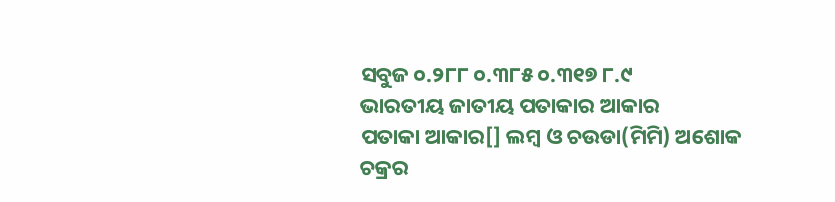ସବୁଜ ୦.୨୮୮ ୦.୩୮୫ ୦.୩୧୭ ୮.୯
ଭାରତୀୟ ଜାତୀୟ ପତାକାର ଆକାର
ପତାକା ଆକାର[] ଲମ୍ବ ଓ ଚଉଡା(ମିମି) ଅଶୋକ ଚକ୍ରର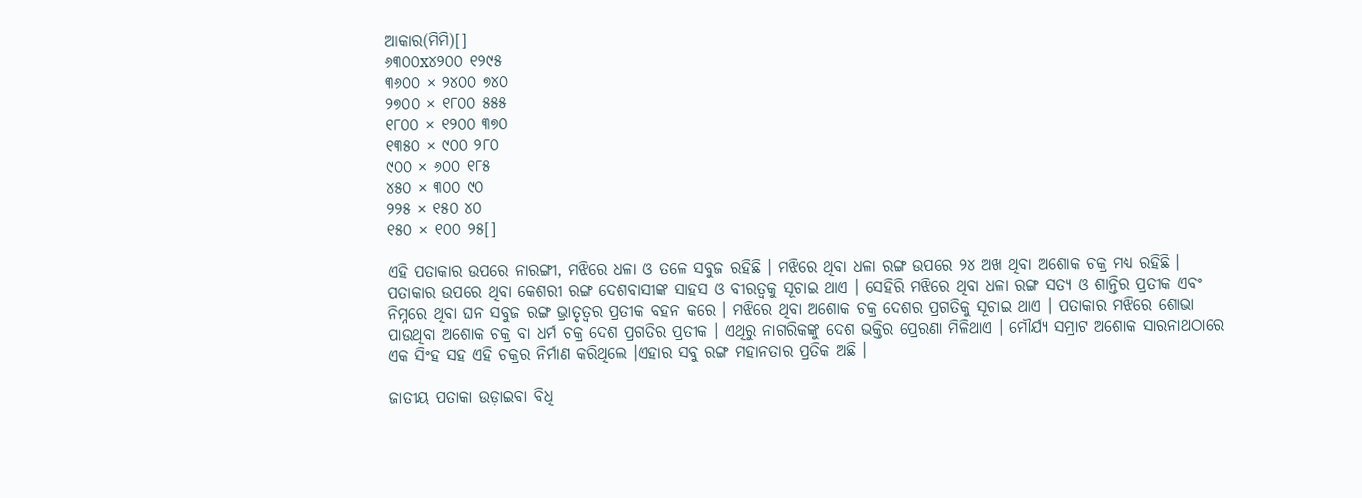ଆକାର(ମିମି)[]
୬୩୦୦x୪୨୦୦ ୧୨୯୫
୩୬୦୦ × ୨୪୦୦ ୭୪୦
୨୭୦୦ × ୧୮୦୦ ୫୫୫
୧୮୦୦ × ୧୨୦୦ ୩୭୦
୧୩୫୦ × ୯୦୦ ୨୮୦
୯୦୦ × ୬୦୦ ୧୮୫
୪୫୦ × ୩୦୦ ୯୦
୨୨୫ × ୧୫୦ ୪୦
୧୫୦ × ୧୦୦ ୨୫[]

ଏହି ପତାକାର ଉପରେ ନାରଙ୍ଗୀ, ମଝିରେ ଧଳା ଓ ତଳେ ସବୁଜ ରହିଛି । ମଝିରେ ଥିବା ଧଳା ରଙ୍ଗ ଉପରେ ୨୪ ଅଖ ଥିବା ଅଶୋକ ଚକ୍ର ମଧ୍ୟ ରହିଛି । ପତାକାର ଉପରେ ଥିବା କେଶରୀ ରଙ୍ଗ ଦେଶବାସୀଙ୍କ ସାହସ ଓ ବୀରତ୍ୱକୁ ସୂଚାଇ ଥାଏ । ସେହିରି ମଝିରେ ଥିବା ଧଳା ରଙ୍ଗ ସତ୍ୟ ଓ ଶାନ୍ତିର ପ୍ରତୀକ ଏବଂ ନିମ୍ନରେ ଥିବା ଘନ ସବୁଜ ରଙ୍ଗ ଭ୍ରାତୃତ୍ୱର ପ୍ରତୀକ ବହନ କରେ । ମଝିରେ ଥିବା ଅଶୋକ ଚକ୍ର ଦେଶର ପ୍ରଗତିକୁ ସୂଚାଇ ଥାଏ । ପତାକାର ମଝିରେ ଶୋଭା ପାଉଥିବା ଅଶୋକ ଚକ୍ର ବା ଧର୍ମ ଚକ୍ର ଦେଶ ପ୍ରଗତିର ପ୍ରତୀକ । ଏଥିରୁ ନାଗରିକଙ୍କୁ ଦେଶ ଭକ୍ତିର ପ୍ରେରଣା ମିଳିଥାଏ । ମୌର୍ଯ୍ୟ ସମ୍ରାଟ ଅଶୋକ ସାରନାଥଠାରେ ଏକ ସିଂହ ସହ ଏହି ଚକ୍ରର ନିର୍ମାଣ କରିଥିଲେ ।ଏହାର ସବୁ ରଙ୍ଗ ମହାନତାର ପ୍ରତିକ ଅଛି ।

ଜାତୀୟ ପତାକା ଉଡ଼ାଇବା ବିଧି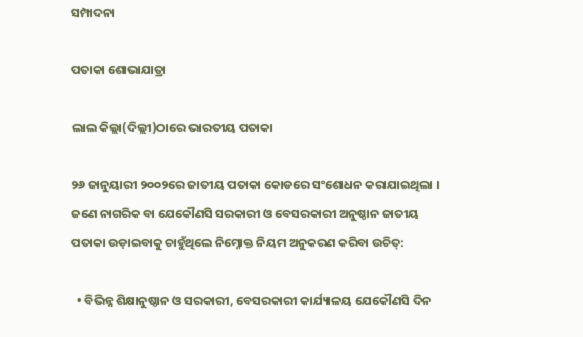ସମ୍ପାଦନା

ପତାକା ଶୋଭାଯାତ୍ରା

ଲାଲ କିଲ୍ଲା(ଦିଲ୍ଲୀ)ଠାରେ ଭାରତୀୟ ପତାକା

୨୬ ଜାନୁୟାରୀ ୨୦୦୨ରେ ଜାତୀୟ ପତାକା କୋଡରେ ସଂଶୋଧନ କରାଯାଇଥିଲା । ଜଣେ ନାଗରିକ ବା ଯେକୌଣସି ସରକାରୀ ଓ ବେସରକାରୀ ଅନୁଷ୍ଠାନ ଜାତୀୟ ପତାକା ଉଡ଼ାଇବାକୁ ଚାହୁଁଥିଲେ ନିମ୍ନୋକ୍ତ ନିୟମ ଅନୁକରଣ କରିବା ଉଚିତ୍‍:

  • ବିଭିନ୍ନ ଶିକ୍ଷାନୁଷ୍ଠାନ ଓ ସରକାରୀ, ବେସରକାରୀ କାର୍ଯ୍ୟାଳୟ ଯେକୌଣସି ଦିନ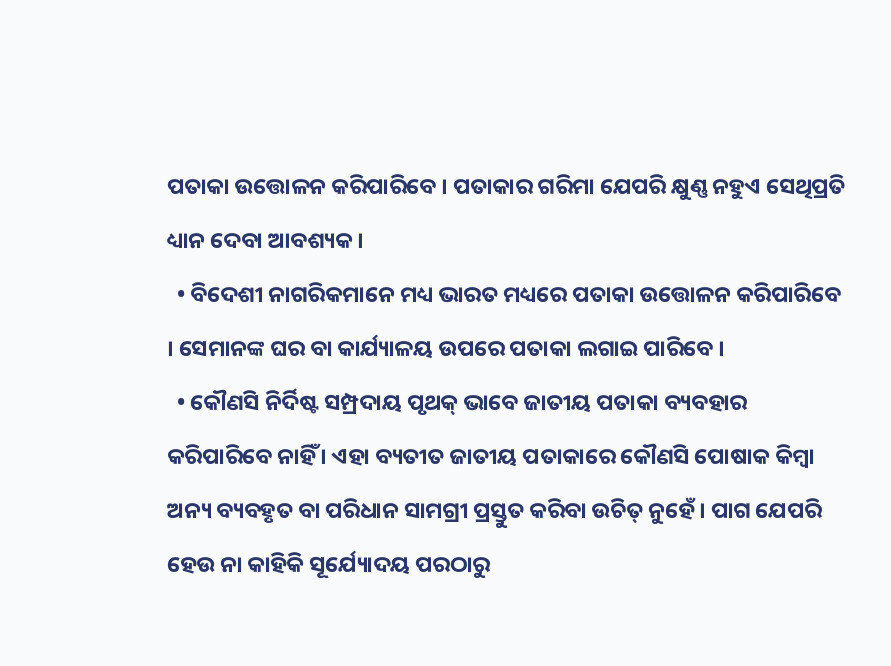ପତାକା ଉତ୍ତୋଳନ କରିପାରିବେ । ପତାକାର ଗରିମା ଯେପରି କ୍ଷୁଣ୍ଣ ନହୁଏ ସେଥିପ୍ରତି ଧ୍ୟାନ ଦେବା ଆବଶ୍ୟକ ।
  • ବିଦେଶୀ ନାଗରିକମାନେ ମଧ୍ୟ ଭାରତ ମଧ୍ୟରେ ପତାକା ଉତ୍ତୋଳନ କରିପାରିବେ । ସେମାନଙ୍କ ଘର ବା କାର୍ଯ୍ୟାଳୟ ଉପରେ ପତାକା ଲଗାଇ ପାରିବେ ।
  • କୌଣସି ନିର୍ଦିଷ୍ଟ ସମ୍ପ୍ରଦାୟ ପୃଥକ୍‍ ଭାବେ ଜାତୀୟ ପତାକା ବ୍ୟବହାର କରିପାରିବେ ନାହିଁ । ଏହା ବ୍ୟତୀତ ଜାତୀୟ ପତାକାରେ କୌଣସି ପୋଷାକ କିମ୍ବା ଅନ୍ୟ ବ୍ୟବହୃତ ବା ପରିଧାନ ସାମଗ୍ରୀ ପ୍ରସ୍ତୁତ କରିବା ଉଚିତ୍‍ ନୁହେଁ । ପାଗ ଯେପରି ହେଉ ନା କାହିକି ସୂର୍ଯ୍ୟୋଦୟ ପରଠାରୁ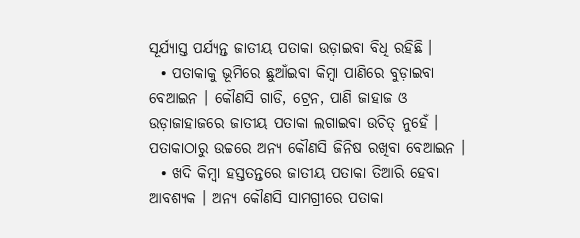ସୂର୍ଯ୍ୟାସ୍ତ ପର୍ଯ୍ୟନ୍ତ ଜାତୀୟ ପତାକା ଉଡ଼ାଇବା ବିଧି ରହିଛି ।
  • ପତାକାକୁ ଭୂମିରେ ଛୁଆଁଇବା କିମ୍ବା ପାଣିରେ ବୁଡ଼ାଇବା ବେଆଇନ । କୌଣସି ଗାଡି, ଟ୍ରେନ, ପାଣି ଜାହାଜ ଓ ଉଡ଼ାଜାହାଜରେ ଜାତୀୟ ପତାକା ଲଗାଇବା ଉଚିତ୍‍ ନୁହେଁ । ପତାକାଠାରୁ ଉଚ୍ଚରେ ଅନ୍ୟ କୌଣସି ଜିନିଷ ରଖିବା ବେଆଇନ ।
  • ଖଦି କିମ୍ବା ହସ୍ତତନ୍ତରେ ଜାତୀୟ ପତାକା ତିଆରି ହେବା ଆବଶ୍ୟକ । ଅନ୍ୟ କୌଣସି ସାମଗ୍ରୀରେ ପତାକା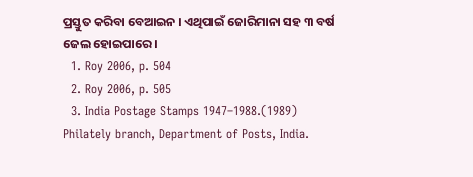ପ୍ରସ୍ତୁତ କରିବା ବେଆଇନ । ଏଥିପାଇଁ ଜୋରିମାନା ସହ ୩ ବର୍ଷ ଜେଲ ହୋଇପାରେ ।
  1. Roy 2006, p. 504
  2. Roy 2006, p. 505
  3. India Postage Stamps 1947–1988.(1989) Philately branch, Department of Posts, India.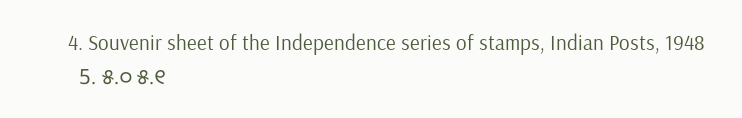4. Souvenir sheet of the Independence series of stamps, Indian Posts, 1948
  5. ୫.୦ ୫.୧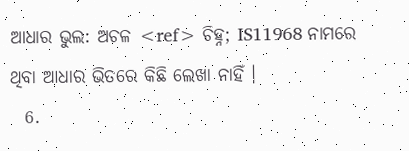ଆଧାର ଭୁଲ: ଅଚଳ <ref> ଚିହ୍ନ; IS11968 ନାମରେ ଥିବା ଆଧାର ଭିତରେ କିଛି ଲେଖା ନାହିଁ ।
  6.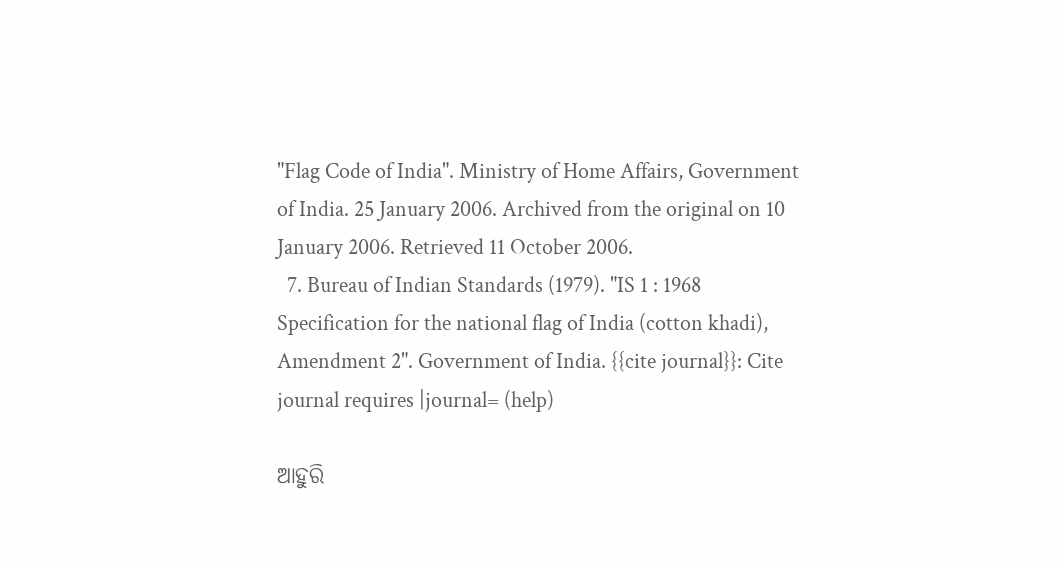"Flag Code of India". Ministry of Home Affairs, Government of India. 25 January 2006. Archived from the original on 10 January 2006. Retrieved 11 October 2006.
  7. Bureau of Indian Standards (1979). "IS 1 : 1968 Specification for the national flag of India (cotton khadi), Amendment 2". Government of India. {{cite journal}}: Cite journal requires |journal= (help)

ଆହୁରି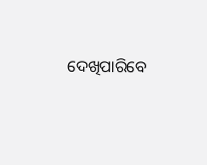ଦେଖିପାରିବେ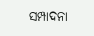ସମ୍ପାଦନା